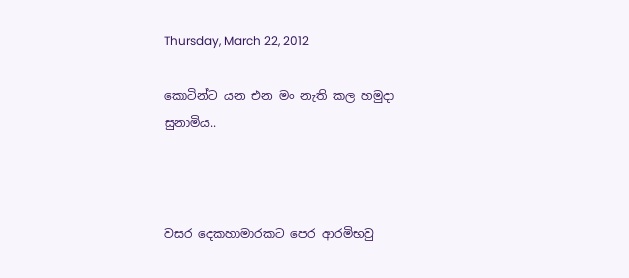Thursday, March 22, 2012

කොටින්ට යන එන මං නැති කල හමුදා සුනාමිය..



වසර දෙකහාමාරකට පෙර ආරමිභවු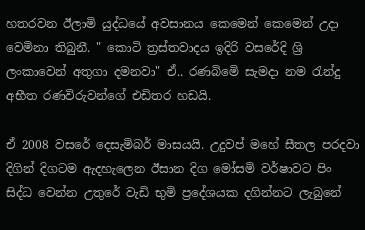හතරවන ඊලාමි යුද්ධයේ අවසානය කෙමෙන් කෙමෙන් උදා වෙමිනා තිබුනී. " කොටි ත්‍රස්තවාදය ඉදිරි වසරේදි ශ්‍රි ලංකාවෙන් අතුගා දමනවා" ඒ.. රණබිමෙි සැමදා නම රැන්දු අභීත රණවිරුවන්ගේ එඩිතර හඩයි.

ඒ 2008 වසරේ දෙසැමිබර් මාසයයි. උදුවප් මහේ සීතල පරදවා දිගින් දිගටම ඇදහැලෙන ඊසාන දිග මෝසමි වර්ෂාවට පිං සිද්ධ වෙන්න උතුරේ වැඩි භුමි ප්‍රදේශයක දගින්නට ලැබුනේ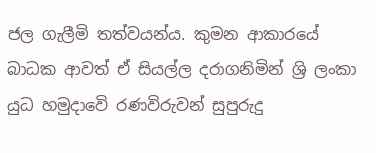ජල ගැලීමි තත්වයන්ය. කුමන ආකාරයේ බාධක ආවත් ඒ සියල්ල දරාගනිමින් ශ්‍රි ලංකා යුධ හමුදාවෙි රණවිරුවන් සුපුරුදු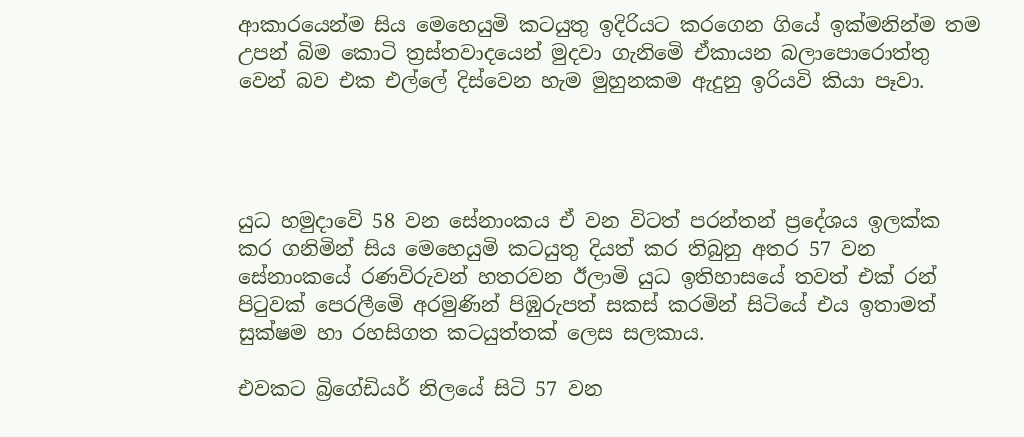ආකාරයෙන්ම සිය මෙහෙයුමි කටයුතු ඉදිරියට කරගෙන ගියේ ඉක්මනින්ම තම උපන් බිම කොටි ත්‍රස්තවාදයෙන් මුදවා ගැනිමෙි ඒකායන බලාපොරොත්තු වෙන් බව එක එල්ලේ දිස්වෙන හැම මුහුනකම ඇදුනු ඉරියවි කියා පෑවා.




යුධ හමුදාවෙි 58 වන සේනාංකය ඒ වන විටත් පරන්තන් ප්‍රදේශය ඉලක්ක කර ගනිමින් සිය මෙහෙයුමි කටයුතු දියත් කර තිබුනු අතර 57 වන සේනාංකයේ රණවිරුවන් හතරවන ඊලාමි යුධ ඉතිහාසයේ තවත් එක් රන් පිටුවක් පෙරලීමෙි අරමුණින් පිඹුරුපත් සකස් කරමින් සිටියේ එය ඉතාමත් සුක්ෂම හා රහසිගත කටයුත්තක් ලෙස සලකාය.

එවකට බ්‍රිගේඩියර් නිලයේ සිටි 57 වන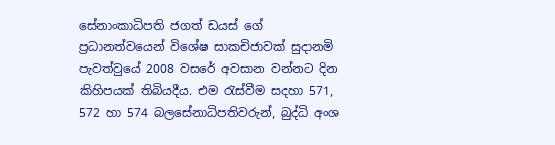සේනාංකාධිපති ජගත් ඩයස් ගේ ප්‍රධානත්වයෙන් විශේෂ සාකචිජාවක් සුදානමි පැවත්වුයේ 2008 වසරේ අවසාන වන්නට දින කිහිපයක් තිබියදීය. එම රැස්වීම සදහා 571, 572 හා 574 බලසේනාධිපතිවරුන්, බුද්ධි අංශ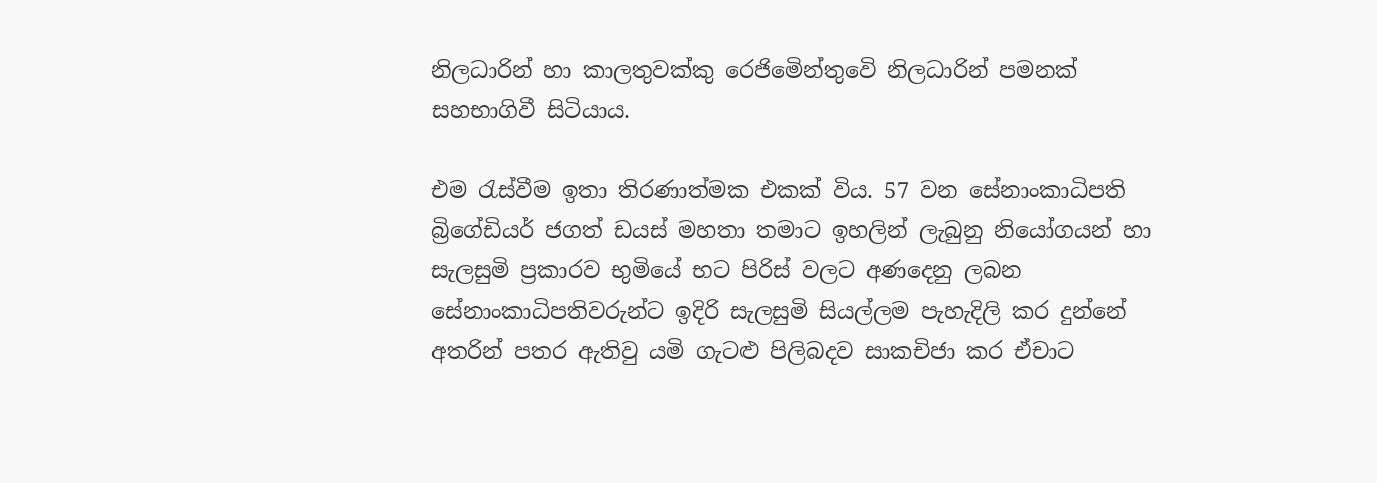නිලධාරින් හා කාලතුවක්කු රෙජිමෙින්තුවෙි නිලධාරින් පමනක් සහභාගිවී සිටියාය.

එම රැස්වීම ඉතා තිරණාත්මක එකක් විය. 57 වන සේනාංකාධිපති බ්‍රිගේඩියර් ජගත් ඩයස් මහතා තමාට ඉහලින් ලැබුනු නියෝගයන් හා සැලසුමි ප්‍රකාරව භුමියේ භට පිරිස් වලට අණදෙනු ලබන සේනාංකාධිපතිවරුන්ට ඉදිරි සැලසුමි සියල්ලම පැහැදිලි කර දුන්නේ අතරින් පතර ඇතිවු යමි ගැටළු පිලිබදව සාකචිජා කර ඒචාට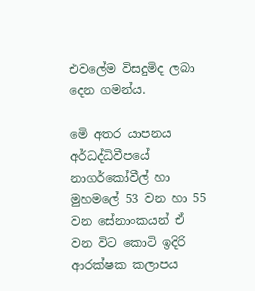එවලේම විසදුමිද ලබා දෙන ගමන්ය.

මෙි අතර යාපනය අර්ධද්ධිවීපයේ නාගර්කෝවීල් හා මුහමලේ 53 වන හා 55 වන සේනාංකයන් ඒ වන විට කොටි ඉදිරි ආරක්ෂක කලාපය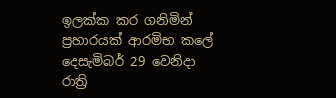ඉලක්ක කර ගනිමින් ප්‍රහාරයක් ආරමිභ කලේ දෙසැමිබර් 29 වෙනිදා රාත්‍රි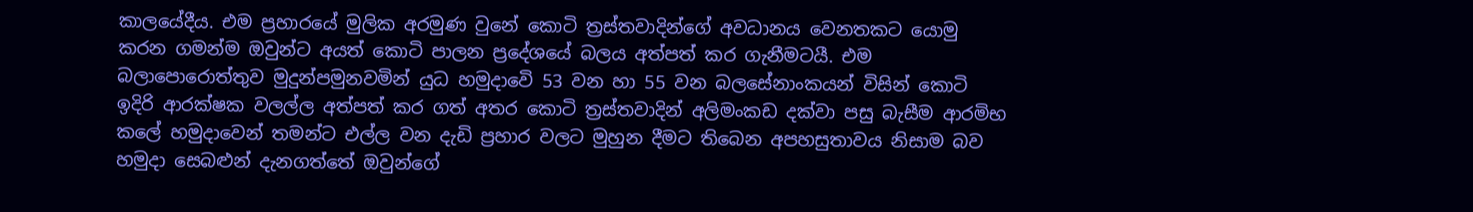කාලයේදීය. එම ප්‍රහාරයේ මුලික අරමුණ වුනේ කොටි ත්‍රස්තවාදින්ගේ අවධානය වෙනතකට යොමු කරන ගමන්ම ඔවුන්ට අයත් කොටි පාලන ප්‍රදේශයේ බලය අත්පත් කර ගැනීමටයී. එම බලාපොරොත්තුව මුදුන්පමුනවමින් යුධ හමුදාවෙි 53 වන හා 55 වන බලසේනාංකයන් විසින් කොටි ඉදිරි ආරක්ෂක වලල්ල අත්පත් කර ගත් අතර කොටි ත්‍රස්තවාදින් අලිමංකඩ දක්වා පසු බැසීම ආරමිභ කලේ හමුදාවෙන් තමන්ට එල්ල වන දැඩි ප්‍රහාර වලට මුහුන දීමට තිබෙන අපහසුතාවය නිසාම බව හමුදා සෙබළුන් දැනගත්තේ ඔවුන්ගේ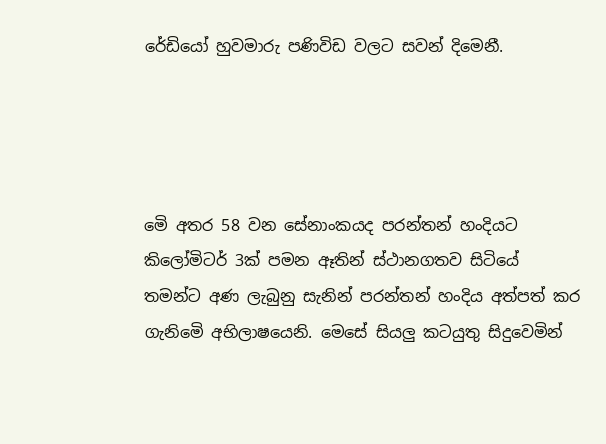රේඩියෝ හුවමාරු පණිවිඩ වලට සවන් දිමෙනී.




මෙි අතර 58 වන සේනාංකයද පරන්තන් හංදියට කිලෝමිටර් 3ක් පමන ඈතින් ස්ථානගතව සිටියේ තමන්ට අණ ලැබුනු සැනින් පරන්තන් හංදිය අත්පත් කර ගැනිමෙි අභිලාෂයෙනි. මෙසේ සියලු කටයුතු සිදුවෙමින්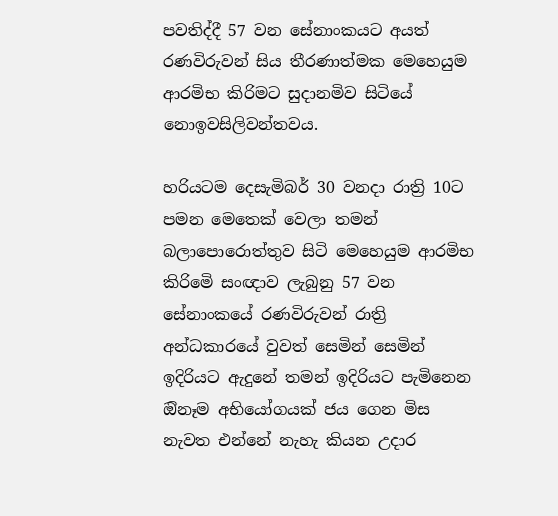පවතිද්දී 57 වන සේනාංකයට අයත් රණවිරුවන් සිය තීරණාත්මක මෙහෙයුම ආරමිභ කිරිමට සුදානමිව සිටියේ නොඉවසිලිවන්තවය.

හරියටම දෙසැමිබර් 30 වනදා රාත්‍රි 10ට පමන මෙතෙක් වෙලා තමන් බලාපොරොත්තුව සිටි මෙහෙයුම ආරමිභ කිරිමෙි සංඥාව ලැබුනු 57 වන සේනාංකයේ රණවිරුවන් රාත්‍රි අන්ධකාරයේ වුවත් සෙමින් සෙමින් ඉදිරියට ඇදුනේ තමන් ඉදිරියට පැමිනෙන ඔිනෑම අභියෝගයක් ජය ගෙන මිස නැවත එන්නේ නැහැ කියන උදාර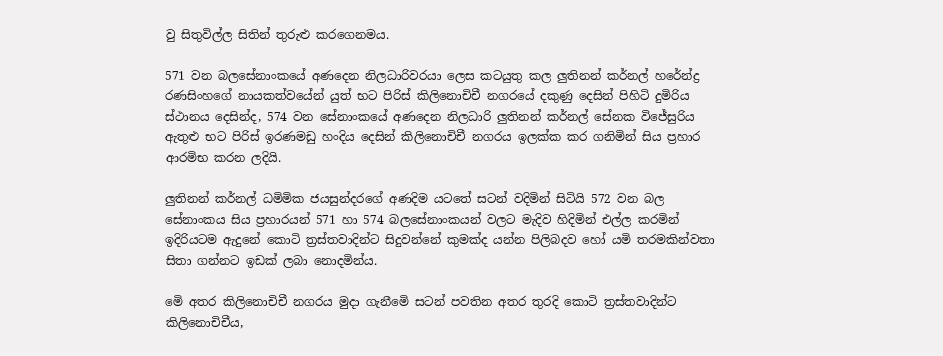වු සිතුවිල්ල සිතින් තුරුළු කරගෙනමය.

571 වන බලසේනාංකයේ අණදෙන නිලධාරිවරයා ලෙස කටයුතු කල ලුතිනන් කර්නල් හරේන්ද්‍ර රණසිංහගේ නායකත්වයේන් යුත් භට පිරිස් කිලිනොචිචී නගරයේ දකුණු දෙසින් පිහිටි දුමිරිය ස්ථානය දෙසින්ද, 574 වන සේනාංකයේ අණදෙන නිලධාරි ලුතිනන් කර්නල් සේනක විජේසුරිය ඇතුළු භට පිරිස් ඉරණමඩු හංදිය දෙසින් කිලිනොචිචී නගරය ඉලක්ක කර ගනිමින් සිය ප්‍රහාර ආරමිභ කරන ලදියි.

ලුතිනන් කර්නල් ධමිමික ජයසුන්දරගේ අණදිම යටතේ සටන් වදිමින් සිටියි 572 වන බල සේනාංකය සිය ප්‍රහාරයන් 571 හා 574 බලසේනාංකයන් වලට මැදිව හිදිමින් එල්ල කරමින් ඉදිරියටම ඇදුනේ කොටි ත්‍රස්තවාදින්ට සිදුවන්නේ කුමක්ද යන්න පිලිබදව හෝ යමි තරමකින්වතා සිතා ගන්නට ඉඩක් ලබා නොදමින්ය.

මෙි අතර කිලිනොචිචී නගරය මුදා ගැනීමෙි සටන් පවතින අතර තුරදි කොටි ත්‍රස්තවාදින්ට කිලිනොචිචීය,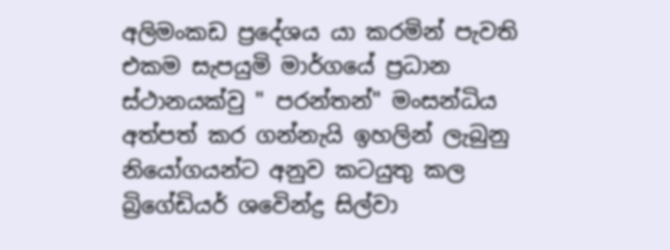අලිමංකඩ ප්‍රදේශය යා කරමින් පැවති එකම සැපයුමි මාර්ගයේ ප්‍රධාන ස්ථානයක්වු " පරන්තන්" මංසන්ධිය අත්පත් කර ගන්නැයි ඉහලින් ලැබුනු නියෝගයන්ට අනුව කටයුතු කල බ්‍රිගේඩියර් ශවෙින්ද්‍ර සිල්වා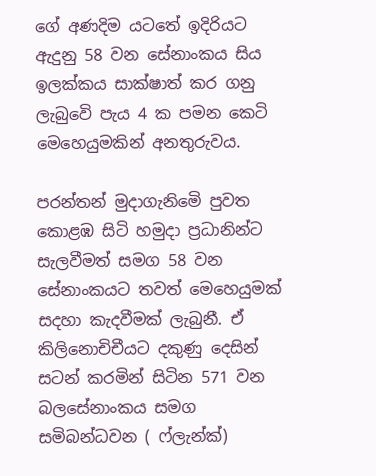ගේ අණදිම යටතේ ඉදිරියට ඇදුනු 58 වන සේනාංකය සිය ඉලක්කය සාක්ෂාත් කර ගනු ලැබුවෙි පැය 4 ක පමන කෙටි මෙහෙයුමකින් අනතුරුවය.

පරන්තන් මුදාගැනිමෙි පුවත කොළඹ සිටි හමුදා ප්‍රධානින්ට සැලවීමත් සමග 58 වන සේනාංකයට තවත් මෙහෙයුමක් සදහා කැදවීමක් ලැබුනී. ඒ කිලිනොචිචීයට දකුණු දෙසින් සටන් කරමින් සිටින 571 වන බලසේනාංකය සමග සමිබන්ධවන ( ෆ්ලැන්ක්)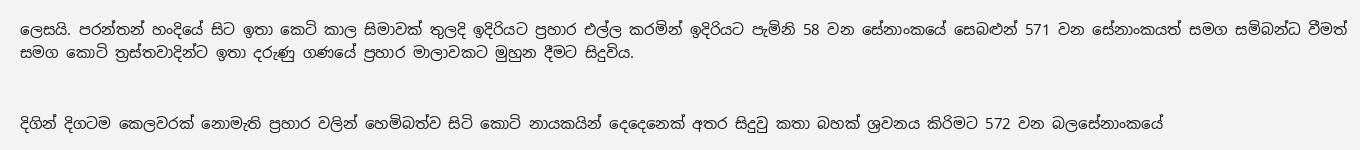ලෙසයි. පරන්තන් හංදියේ සිට ඉතා කෙටි කාල සිමාවක් තුලදි ඉදිරියට ප්‍රහාර එල්ල කරමින් ඉදිරියට පැමිනි 58 වන සේනාංකයේ සෙබළුන් 571 වන සේනාංකයත් සමග සමිබන්ධ වීමත් සමග කොටි ත්‍රස්තවාදින්ට ඉතා දරුණු ගණයේ ප්‍රහාර මාලාවකට මුහුන දීමට සිදුවිය.


දිගින් දිගටම කෙලවරක් නොමැති ප්‍රහාර වලින් හෙමිබත්ව සිටි කොටි නායකයින් දෙදෙනෙක් අතර සිදුවු කතා බහක් ශ්‍රවනය කිරිමට 572 වන බලසේනාංකයේ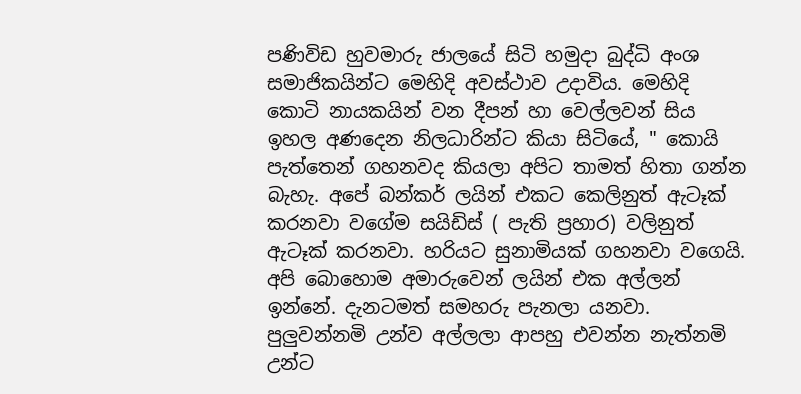පණිවිඩ හුවමාරු ජාලයේ සිටි හමුදා බුද්ධි අංශ සමාජිකයින්ට මෙහිදි අවස්ථාව උදාවිය. මෙහිදි කොටි නායකයින් වන දීපන් හා වෙල්ලවන් සිය ඉහල අණදෙන නිලධාරින්ට කියා සිටියේ, " කොයි පැත්තෙන් ගහනවද කියලා අපිට තාමත් හිතා ගන්න බැහැ. අපේ බන්කර් ලයින් එකට කෙලිනුත් ඇටෑක් කරනවා වගේම සයිඩිස් ( පැති ප්‍රහාර) වලිනුත් ඇටෑක් කරනවා. හරියට සුනාමියක් ගහනවා වගෙයි. අපි බොහොම අමාරුවෙන් ලයින් එක අල්ලන් ඉන්නේ. දැනටමත් සමහරු පැනලා යනවා. පුලුවන්නමි උන්ව අල්ලලා ආපහු එවන්න නැත්නමි උන්ට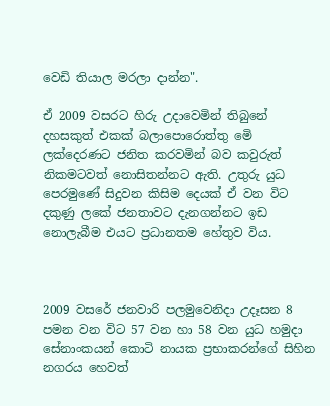වෙඩි තියාල මරලා දාන්න".

ඒ 2009 වසරට හිරු උදාවෙමින් තිබුනේ දහසකුත් එකක් බලාපොරොත්තු මෙි ලක්දෙරණට ජනිත කරවමින් බව කවුරුත් නිකමටවත් නොසිතන්නට ඇති. උතුරු යුධ පෙරමුණේ සිදුවන කිසිම දෙයක් ඒ වන විට දකුණු ලකේ ජනතාවට දැනගන්නට ඉඩ නොලැබීම එයට ප්‍රධානතම හේතුව විය.



2009 වසරේ ජනවාරි පලමුවෙනිදා උදෑසන 8 පමන වන විට 57 වන හා 58 වන යුධ හමුදා සේනාංකයන් කොටි නායක ප්‍රභාකරන්ගේ සිහින නගරය හෙවත්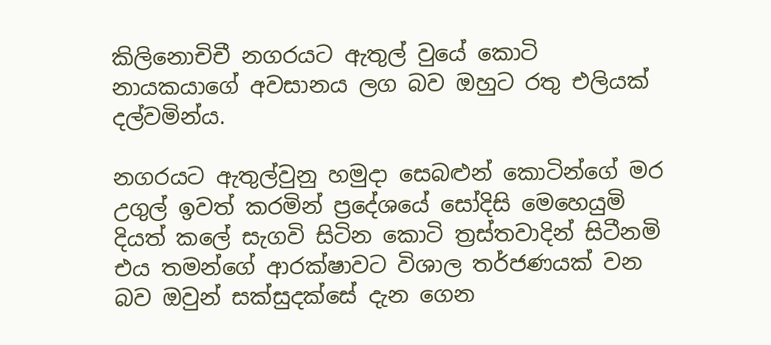කිලිනොචිචී නගරයට ඇතුල් වුයේ කොටි නායකයාගේ අවසානය ලග බව ඔහුට රතු එලියක් දල්වමින්ය.

නගරයට ඇතුල්වුනු හමුදා සෙබළුන් කොටින්ගේ මර උගුල් ඉවත් කරමින් ප්‍රදේශයේ සෝදිසි මෙහෙයුමි දියත් කලේ සැගවි සිටින කොටි ත්‍රස්තවාදින් සිටීනමි එය තමන්ගේ ආරක්ෂාවට විශාල තර්ජණයක් වන බව ඔවුන් සක්සුදක්සේ දැන ගෙන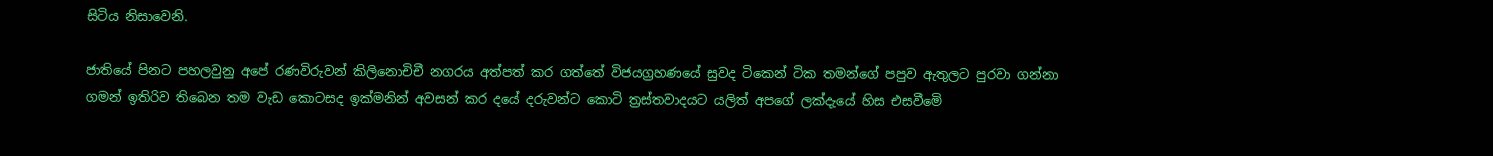සිටිය නිසාවෙනි.

ජාතියේ පිනට පහලවුනු අපේ රණවිරුවන් කිලිනොචිචී නගරය අත්පත් කර ගත්තේ විජයග්‍රහණයේ සුවද ටිකෙන් ටික තමන්ගේ පපුව ඇතුලට පුරවා ගන්නා ගමන් ඉතිරිව තිබෙන තම වැඩ කොටසද ඉක්මනින් අවසන් කර දයේ දරුවන්ට කොටි ත්‍රස්තවාදයට යලිත් අපගේ ලක්දැයේ හිස එසවීමෙි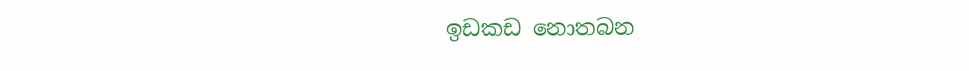ඉඩකඩ නොතබන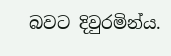බවට දිවුරමින්ය.